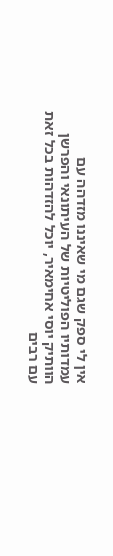אין לי ספק שגם מי שאיננו מזדהה עם עמדותיו הפוליטיות של העיתונאי והפרשן הוותיק יוסי אחימאיר, יוכל להזדהות בכל זאת עם רבים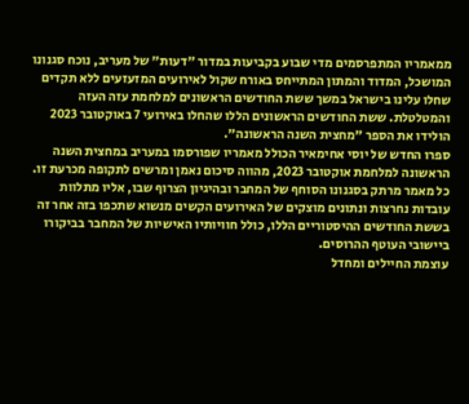ממאמריו המתפרסמים מדי שבוע בקביעות במדור "דעות" של מעריב, נוכח סגנונו המושכל, המדוד והמתון המתייחס באורח שקול לאירועים המזעזעים ללא תקדים שחלו עלינו בישראל במשך ששת החודשים הראשונים למלחמת עזה העזה והמטלטלת. ששת החודשים הראשונים הללו שהחלו באירועי 7 באוקטובר 2023 הולידו את הספר "מחצית השנה הראשונה".
ספרו החדש של יוסי אחימאיר הכולל מאמריו שפורסמו במעריב במחצית השנה הראשונה למלחמת אוקטובר 2023, מהווה סיכום נאמן ומרשים לתקופה מכרעת זו. כל מאמר מרתק בסגנונו הסוחף של המחבר ובהיגיון הצרוף שבו, אליו מתלוות עובדות נחרצות ונתונים מוצקים של האירועים הקשים מנשוא שתכפו בזה אחר זה בששת החודשים ההיסטוריים הללו, כולל חוויותיו האישיות של המחבר בביקורו ביישובי העוטף ההרוסים.
עוצמת החיילים ומחדל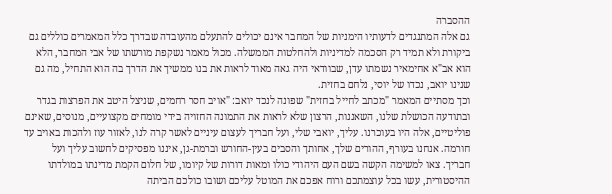ההסברה
גם אלה המתנגדים לדעותיו הימניות של המחבר אינם יכולים להתעלם מהעובדה שבדרך כלל המאמרים כוללים גם ביקורת ולא תמיד רק הסכמה למדיניות ולהחלטות הממשלה. מכול מאמר נשקפת מורשתו של אבי המחבר, הלא הוא אב"א אחימאיר נשמתו עדן, שבוודאי היה גאה מאוד לראות את בנו ממשיך את הדרך בה הוא התחיל, מה גם שנינו יואב, נכדו של יוסי, נלחם בחזית.
וכך מסתיים המאמר "מכתב לחייל בחזית" שפונה לנכד יואב: "אויב חסר רחמים, שניצל היטב את הפרצות בגדר ובתודעה הכושלת שלנו, השאננות, הרצון שלא לראות את התמונה החזויה בידי מומחים מקצועיים, מנוסים, שאינם פוליטיים, אלה היו בעוכרנו. עליך, יואבי שלי, ועל חבריך לעצום עיניים לאשר קרה לנו, לאזור עוז ולהכות באויב עד חורמה. אנחנו בעורף, ההורים שלך, אחותך והסבים בעין-החורש וברמת-גן, איננו מפסיקים לחשוב עליך ועל חבריך. צאו למשימה הקשה בשם העם היהודי כולו ומאות דורות של קיומו, של חלום הקמת מדינתו במולדתו ההיסטורית, עשו בכל עוצמתכם ורוח אפכם את המוטל עליכם ושובו כולכם הביתה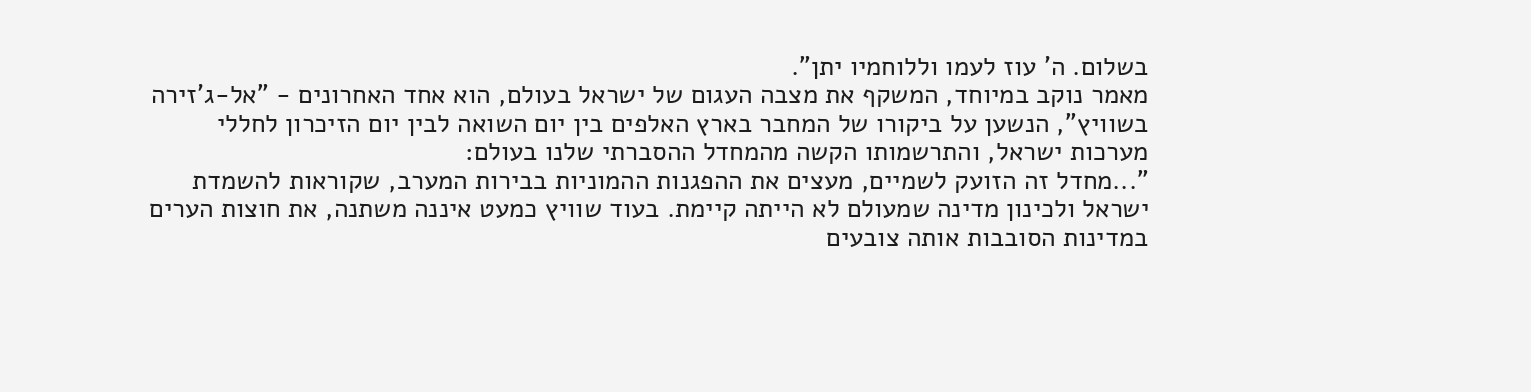בשלום. ה' עוז לעמו וללוחמיו יתן".
מאמר נוקב במיוחד, המשקף את מצבה העגום של ישראל בעולם, הוא אחד האחרונים - "אל-ג'זירה בשוויץ", הנשען על ביקורו של המחבר בארץ האלפים בין יום השואה לבין יום הזיכרון לחללי מערכות ישראל, והתרשמותו הקשה מהמחדל ההסברתי שלנו בעולם:
"...מחדל זה הזועק לשמיים, מעצים את ההפגנות ההמוניות בבירות המערב, שקוראות להשמדת ישראל ולכינון מדינה שמעולם לא הייתה קיימת. בעוד שוויץ כמעט איננה משתנה, את חוצות הערים במדינות הסובבות אותה צובעים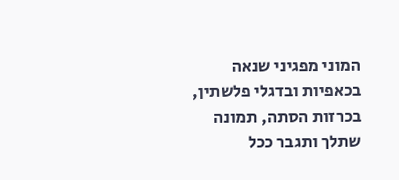המוני מפגיני שנאה בכאפיות ובדגלי פלשתין, בכרזות הסתה, תמונה שתלך ותגבר ככל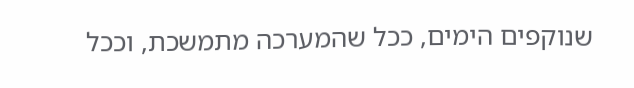שנוקפים הימים, ככל שהמערכה מתמשכת, וככל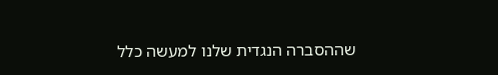שההסברה הנגדית שלנו למעשה כלל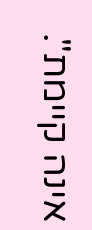אינה קיימת".